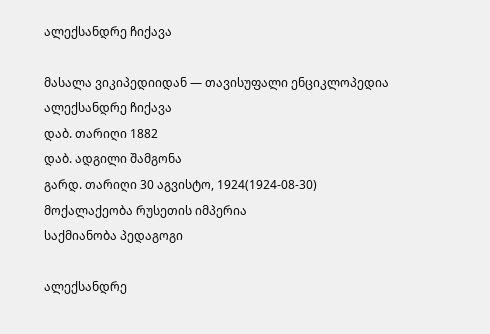ალექსანდრე ჩიქავა

მასალა ვიკიპედიიდან — თავისუფალი ენციკლოპედია
ალექსანდრე ჩიქავა
დაბ. თარიღი 1882
დაბ. ადგილი შამგონა
გარდ. თარიღი 30 აგვისტო, 1924(1924-08-30)
მოქალაქეობა რუსეთის იმპერია
საქმიანობა პედაგოგი

ალექსანდრე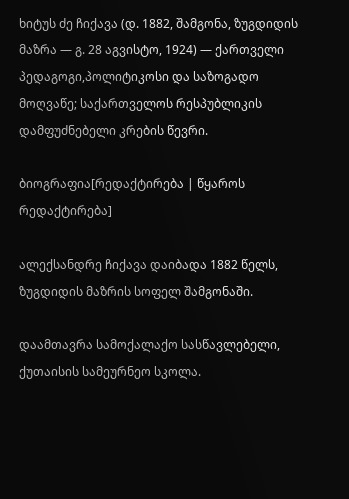ხიტუს ძე ჩიქავა (დ. 1882, შამგონა, ზუგდიდის მაზრა — გ. 28 აგვისტო, 1924) — ქართველი პედაგოგი,პოლიტიკოსი და საზოგადო მოღვაწე; საქართველოს რესპუბლიკის დამფუძნებელი კრების წევრი.

ბიოგრაფია[რედაქტირება | წყაროს რედაქტირება]

ალექსანდრე ჩიქავა დაიბადა 1882 წელს, ზუგდიდის მაზრის სოფელ შამგონაში.

დაამთავრა სამოქალაქო სასწავლებელი, ქუთაისის სამეურნეო სკოლა.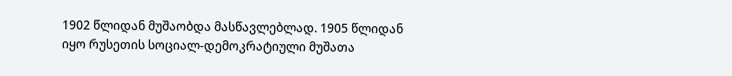1902 წლიდან მუშაობდა მასწავლებლად. 1905 წლიდან იყო რუსეთის სოციალ-დემოკრატიული მუშათა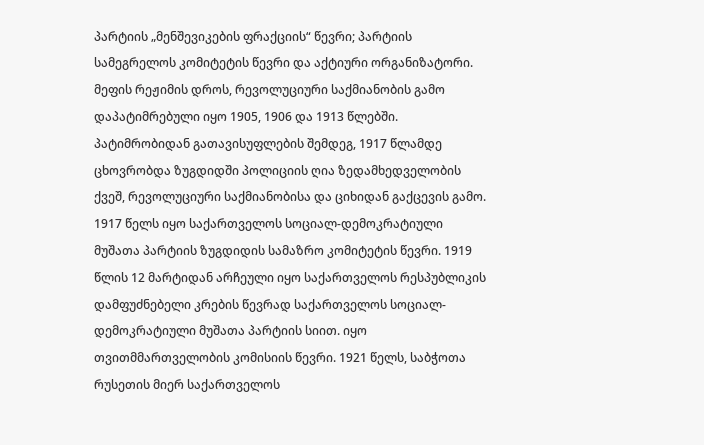პარტიის „მენშევიკების ფრაქციის“ წევრი; პარტიის სამეგრელოს კომიტეტის წევრი და აქტიური ორგანიზატორი. მეფის რეჟიმის დროს, რევოლუციური საქმიანობის გამო დაპატიმრებული იყო 1905, 1906 და 1913 წლებში. პატიმრობიდან გათავისუფლების შემდეგ, 1917 წლამდე ცხოვრობდა ზუგდიდში პოლიციის ღია ზედამხედველობის ქვეშ, რევოლუციური საქმიანობისა და ციხიდან გაქცევის გამო. 1917 წელს იყო საქართველოს სოციალ-დემოკრატიული მუშათა პარტიის ზუგდიდის სამაზრო კომიტეტის წევრი. 1919 წლის 12 მარტიდან არჩეული იყო საქართველოს რესპუბლიკის დამფუძნებელი კრების წევრად საქართველოს სოციალ-დემოკრატიული მუშათა პარტიის სიით. იყო თვითმმართველობის კომისიის წევრი. 1921 წელს, საბჭოთა რუსეთის მიერ საქართველოს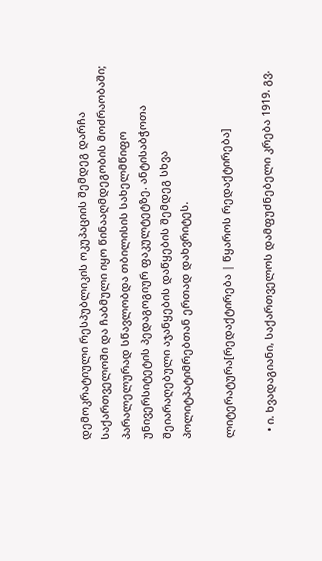დემოკრატიული რესპუბლიკის ოკუპაციის შემდეგ დარჩა საქართველოში და ჩაბმული იყო წინააღმდეგობის მოძრაობაში; პარალელურად სწავლობდა თბილისის სახელმწიფო უნივერსიტეტის პედაგოგიურ ფაკულტეტზე. ანტისაბჭოთა შეიარაღებული აჯანყების დაწყების შემდეგ სხვა პოლიტპატიმრებთან ერთად დახვრიტეს.

ლიტერატურა[რედაქტირება | წყაროს რედაქტირება]

  • ი. ხვადაგიანი, საქართველოს დამფუძნებელი კრება 1919. გვ.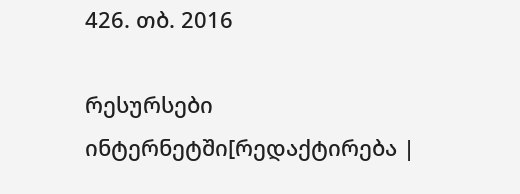426. თბ. 2016

რესურსები ინტერნეტში[რედაქტირება |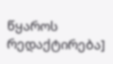წყაროს რედაქტირება]